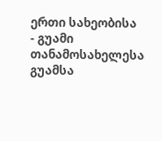ერთი სახეობისა
- გუამი თანამოსახელესა გუამსა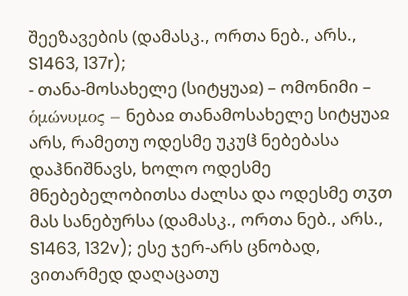შეეზავების (დამასკ., ორთა ნებ., არს., S1463, 137r);
- თანა-მოსახელე (სიტყუაჲ) – ომონიმი – ὁμώνυμος – ნებაჲ თანამოსახელე სიტყუაჲ არს, რამეთუ ოდესმე უკუჱ ნებებასა დაჰნიშნავს, ხოლო ოდესმე მნებებელობითსა ძალსა და ოდესმე თჳთ მას სანებურსა (დამასკ., ორთა ნებ., არს., S1463, 132v); ესე ჯერ-არს ცნობად, ვითარმედ დაღაცათუ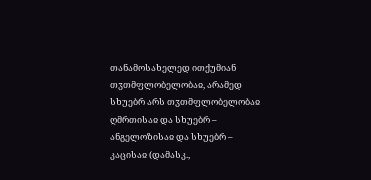თანამოსახელედ ითქუმიან თჳთმფლობელობაჲ, არამედ სხუებრ არს თჳთმფლობელობაჲ ღმრთისაჲ და სხუებრ – ანგელოზისაჲ და სხუებრ – კაცისაჲ (დამასკ.,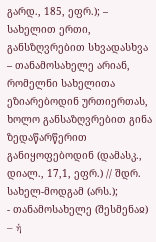გარდ., 185, ეფრ.); – სახელით ერთი, განსზღვრებით სხვადასხვა – თანამოსახელე არიან, რომელნი სახელითა ეზიარებოდინ ურთიერთას, ხოლო განსაზღვრებით გინა ზედაწარწერით განიყოფებოდინ (დამასკ., დიალ., 17,1, ეფრ.) // შდრ. სახელ-მოდგამ (არს.);
- თანამოსახელე (შესმენაჲ) – ἡ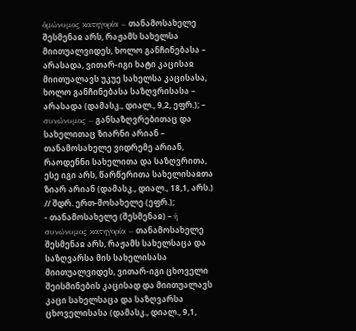ὁμώνυμος κατηγορία – თანამოსახელე შესმენაჲ არს, რაჟამს სახელსა მიითუალვიდეს, ხოლო განჩინებასა – არასადა, ვითარ-იგი ხატი კაცისაჲ მიითუალავს უკუე სახელსა კაცისასა, ხოლო განჩინებასა საზღვრისასა – არასადა (დამასკ., დიალ., 9,2, ეფრ.); – συνώνυμος – განსაზღვრებითაც და სახელითაც ზიარნი არიან – თანამოსახელე ვიდრემე არიან, რაოდენნი სახელითა და საზღვრითა, ესე იგი არს, წარწერითა სახელისაჲთა ზიარ არიან (დამასკ., დიალ., 18,1, არს.) // შდრ. ერთ-მოსახელე (ეფრ.);
- თანამოსახელე (შესმენაჲ) – ἡ συνώνυμος κατηγορία – თანამოსახელე შესმენაჲ არს, რაჟამს სახელსაცა და საზღვარსა მის სახელისასა მიითუალვიდეს, ვითარ-იგი ცხოველი შეისმინების კაცისად და მიითუალავს კაცი სახელსაცა და საზღვარსა ცხოველისასა (დამასკ., დიალ., 9,1,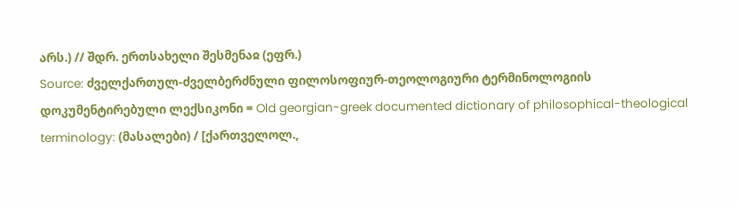არს.) // შდრ. ერთსახელი შესმენაჲ (ეფრ.)
Source: ძველქართულ-ძველბერძნული ფილოსოფიურ-თეოლოგიური ტერმინოლოგიის დოკუმენტირებული ლექსიკონი = Old georgian-greek documented dictionary of philosophical-theological terminology: (მასალები) / [ქართველოლ.,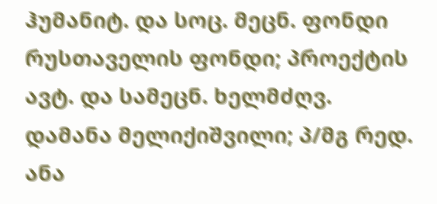ჰუმანიტ. და სოც. მეცნ. ფონდი რუსთაველის ფონდი; პროექტის ავტ. და სამეცნ. ხელმძღვ. დამანა მელიქიშვილი; პ/მგ რედ. ანა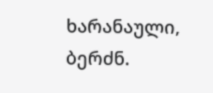ხარანაული, ბერძნ.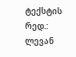ტექსტის რედ.: ლევან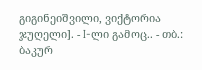გიგინეიშვილი, ვიქტორია ჯუღელი]. - I-ლი გამოც.. - თბ.: ბაკურ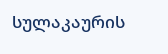სულაკაურის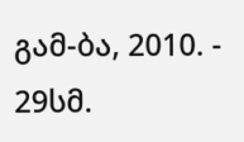გამ-ბა, 2010. - 29სმ.